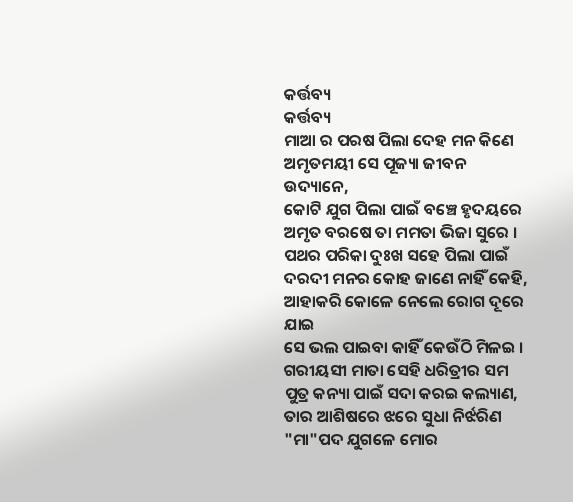କର୍ତ୍ତବ୍ୟ
କର୍ତ୍ତବ୍ୟ
ମାଆ ର ପରଷ ପିଲା ଦେହ ମନ କିଣେ
ଅମୃତମୟୀ ସେ ପୂଜ୍ୟା ଜୀବନ ଉଦ୍ୟାନେ,
କୋଟି ଯୁଗ ପିଲା ପାଇଁ ବଞ୍ଚେ ହୃଦୟରେ
ଅମୃତ ବରଷେ ତା ମମତା ଭିଜା ସୁରେ ।
ପଥର ପରିକା ଦୁଃଖ ସହେ ପିଲା ପାଇଁ
ଦରଦୀ ମନର କୋହ ଜାଣେ ନାହିଁ କେହି,
ଆହାକରି କୋଳେ ନେଲେ ରୋଗ ଦୂରେ ଯାଇ
ସେ ଭଲ ପାଇବା କାହିଁ କେଉଁଠି ମିଳଇ ।
ଗରୀୟସୀ ମାତା ସେହି ଧରିତ୍ରୀର ସମ
ପୁତ୍ର କନ୍ୟା ପାଇଁ ସଦା କରଇ କଲ୍ୟାଣ,
ତାର ଆଶିଷରେ ଝରେ ସୁଧା ନିର୍ଝରିଣ
"ମା"ପଦ ଯୁଗଳେ ମୋର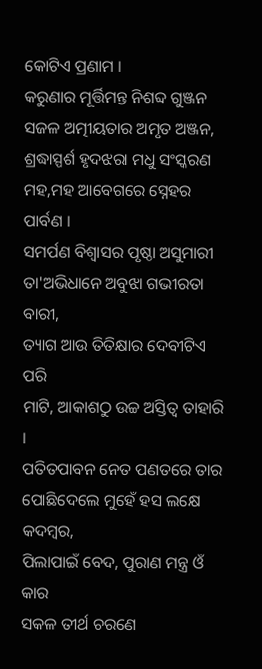କୋଟିଏ ପ୍ରଣାମ ।
କରୁଣାର ମୂର୍ତ୍ତିମନ୍ତ ନିଶବ୍ଦ ଗୁଞ୍ଜନ
ସଜଳ ଅତ୍ମୀୟତାର ଅମୃତ ଅଞ୍ଜନ,
ଶ୍ରଦ୍ଧାସ୍ପର୍ଶ ହୃଦଝରା ମଧୁ ସଂସ୍କରଣ
ମହ,ମହ ଆବେଗରେ ସ୍ନେହର ପାର୍ବଣ ।
ସମର୍ପଣ ବିଶ୍ୱାସର ପୃଷ୍ଠା ଅସୁମାରୀ
ତା'ଅଭିଧାନେ ଅବୁଝା ଗଭୀରତା ବାରୀ,
ତ୍ୟାଗ ଆଉ ତିତିକ୍ଷାର ଦେବୀଟିଏ ପରି
ମାଟି, ଆକାଶଠୁ ଉଚ୍ଚ ଅସ୍ତିତ୍ୱ ତାହାରି ।
ପତିତପାବନ ନେତ ପଣତରେ ତାର
ପୋଛିଦେଲେ ମୁହେଁ ହସ ଲକ୍ଷେ କଦମ୍ବର,
ପିଲାପାଇଁ ବେଦ, ପୁରାଣ ମନ୍ତ୍ର ଓଁ କାର
ସକଳ ତୀର୍ଥ ଚରଣେ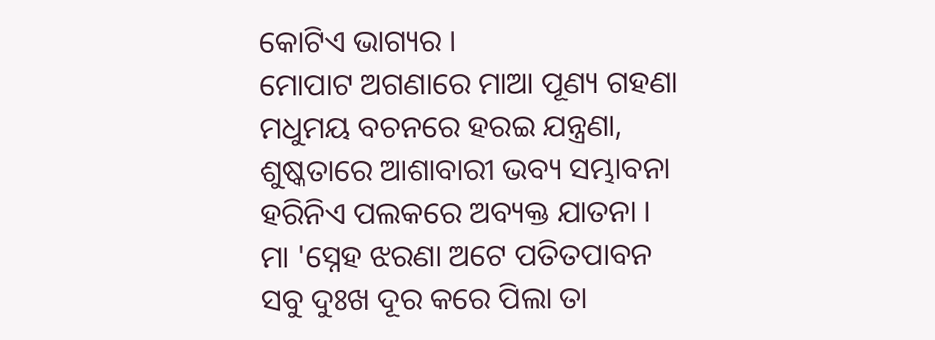କୋଟିଏ ଭାଗ୍ୟର ।
ମୋପାଟ ଅଗଣାରେ ମାଆ ପୂଣ୍ୟ ଗହଣା
ମଧୁମୟ ବଚନରେ ହରଇ ଯନ୍ତ୍ରଣା,
ଶୁଷ୍କତାରେ ଆଶାବାରୀ ଭବ୍ୟ ସମ୍ଭାବନା
ହରିନିଏ ପଲକରେ ଅବ୍ୟକ୍ତ ଯାତନା ।
ମା 'ସ୍ନେହ ଝରଣା ଅଟେ ପତିତପାବନ
ସବୁ ଦୁଃଖ ଦୂର କରେ ପିଲା ତା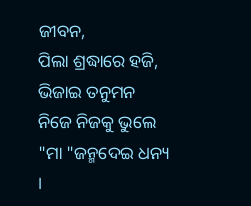ଜୀବନ,
ପିଲା ଶ୍ରଦ୍ଧାରେ ହଜି, ଭିଜାଇ ତନୁମନ
ନିଜେ ନିଜକୁ ଭୁଲେ "ମା "ଜନ୍ମଦେଇ ଧନ୍ୟ ।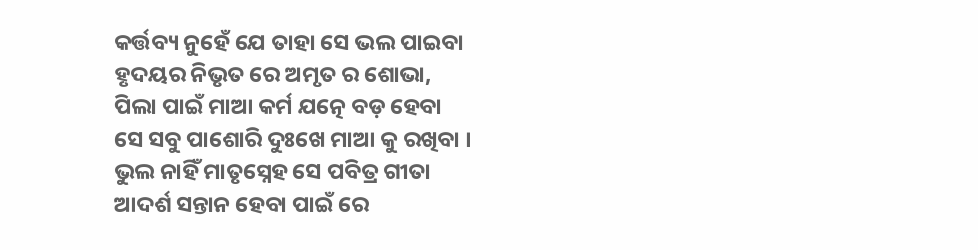କର୍ତ୍ତବ୍ୟ ନୁହେଁ ଯେ ତାହା ସେ ଭଲ ପାଇବା
ହୃଦୟର ନିଭୃତ ରେ ଅମୃତ ର ଶୋଭା,
ପିଲା ପାଇଁ ମାଆ କର୍ମ ଯତ୍ନେ ବଡ଼ ହେବା
ସେ ସବୁ ପାଶୋରି ଦୁଃଖେ ମାଆ କୁ ରଖିବା ।
ଭୁଲ ନାହିଁ ମାତୃସ୍ନେହ ସେ ପବିତ୍ର ଗୀତା
ଆଦର୍ଶ ସନ୍ତାନ ହେବା ପାଇଁ ରେ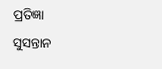ପ୍ରତିଜ୍ଞା
ସୁସନ୍ତାନ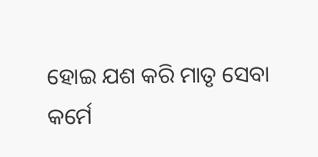ହୋଇ ଯଶ କରି ମାତୃ ସେବା
କର୍ମେ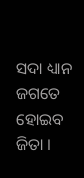ସଦା ଧ୍ୟାନ ଜଗତେ ହୋଇବ ଜିତା ।